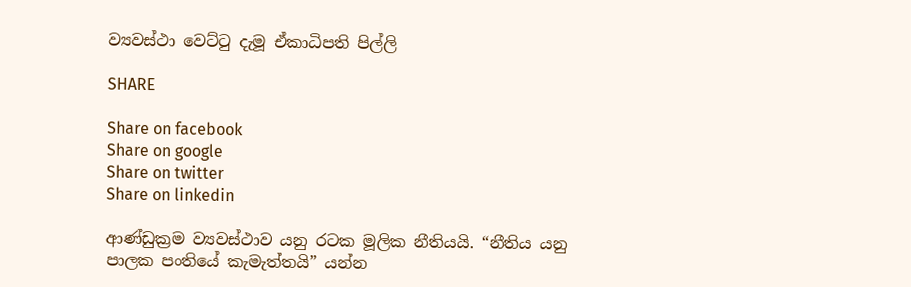ව්‍යවස්ථා වෙට්ටු දැමූ ඒකාධිපති පිල්ලි

SHARE

Share on facebook
Share on google
Share on twitter
Share on linkedin

ආණ්ඩුක්‍රම ව්‍යවස්ථාව යනු රටක මූලික නීතියයි. “නීතිය යනු පාලක පංතියේ කැමැත්තයි” යන්න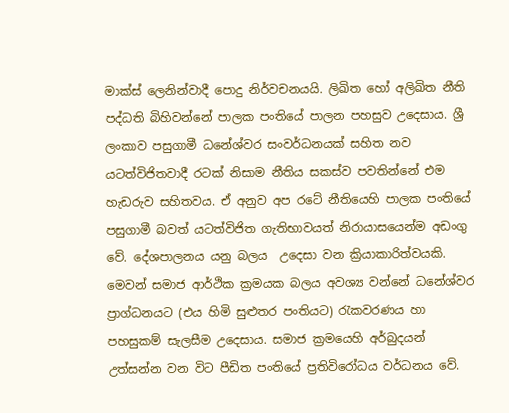මාක්ස් ලෙනින්වාදී පොදු නිර්වචනයයි. ලිඛිත හෝ අලිඛිත නීති පද්ධති බිහිවන්නේ පාලක පංතියේ පාලන පහසුව උදෙසාය. ශ්‍රී ලංකාව පසුගාමී ධනේශ්වර සංවර්ධනයක් සහිත නව යටත්විජිතවාදී රටක් නිසාම නීතිය සකස්ව පවතින්නේ එම හැඩරුව සහිතවය. ඒ අනුව අප රටේ නීතියෙහි පාලක පංතියේ පසුගාමී බවත් යටත්විජිත ගැතිභාවයත් නිරායාසයෙන්ම අඩංගු වේ. දේශපාලනය යනු බලය  උදෙසා වන ක්‍රියාකාරිත්වයකි. මෙවන් සමාජ ආර්ථික ක්‍රමයක බලය අවශ්‍ය වන්නේ ධනේශ්වර ප්‍රාග්ධනයට (එය හිමි සුළුතර පංතියට) රැකවරණය හා පහසුකම් සැලසීම උදෙසාය. සමාජ ක්‍රමයෙහි අර්බුදයන් උත්සන්න වන විට පීඩිත පංතියේ ප්‍රතිවිරෝධය වර්ධනය වේ.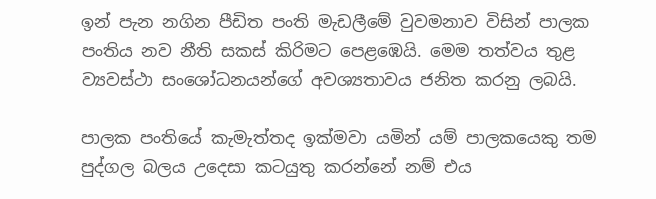ඉන් පැන නගින පීඩිත පංති මැඩලීමේ වුවමනාව විසින් පාලක පංතිය නව නීති සකස් කිරිමට පෙළඹෙයි. මෙම තත්වය තුළ ව්‍යවස්ථා සංශෝධනයන්ගේ අවශ්‍යතාවය ජනිත කරනු ලබයි.

පාලක පංතියේ කැමැත්තද ඉක්මවා යමින් යම් පාලකයෙකු තම පුද්ගල බලය උදෙසා කටයුතු කරන්නේ නම් එය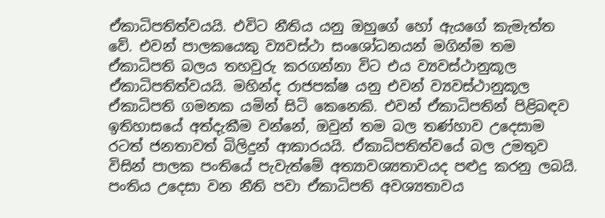ඒකාධිපතිත්වයයි. එවිට නීතිය යනු ඔහුගේ හෝ ඇයගේ කැමැත්ත වේ. එවන් පාලකයෙකු ව්‍යවස්ථා සංශෝධනයන් මගින්ම තම ඒකාධිපති බලය තහවුරු කරගන්නා විට එය ව්‍යවස්ථානුකූල ඒකාධිපතිත්වයයි. මහින්ද රාජපක්ෂ යනු එවන් ව්‍යවස්ථානුකූල ඒකාධිපති ගමනක යමින් සිටි කෙනෙකි. එවන් ඒකාධිපතින් පිළිබඳව ඉතිහාසයේ අත්දැකීම වන්නේ, ඔවුන් තම බල තණ්හාව උදෙසාම රටත් ජනතාවත් බිලිදුන් ආකාරයයි. ඒකාධිපතිත්වයේ බල උමතුව විසින් පාලක පංතියේ පැවැත්මේ අත්‍යාවශ්‍යතාවයද පළුදු කරනු ලබයි. පංතිය උදෙසා වන නීති පවා ඒකාධිපති අවශ්‍යතාවය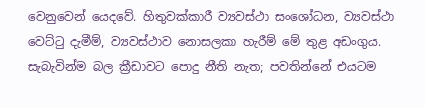වෙනුවෙන් යෙදවේ. හිතුවක්කාරී ව්‍යවස්ථා සංශෝධන, ව්‍යවස්ථා වෙට්ටු දැමීම්, ව්‍යවස්ථාව නොසලකා හැරීම් මේ තුළ අඩංගුය. සැබැවින්ම බල ක්‍රීඩාවට පොදු නීති නැත; පවතින්නේ එයටම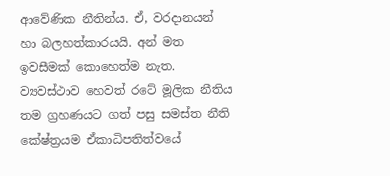ආවේණික නීතින්ය. ඒ, වරදානයන් හා බලහත්කාරයයි. අන් මත ඉවසීමක් කොහෙත්ම නැත. ව්‍යවස්ථාව හෙවත් රටේ මූලික නීතිය තම ග්‍රහණයට ගත් පසු සමස්ත නීති කේෂ්ත්‍රයම ඒකාධිපතිත්වයේ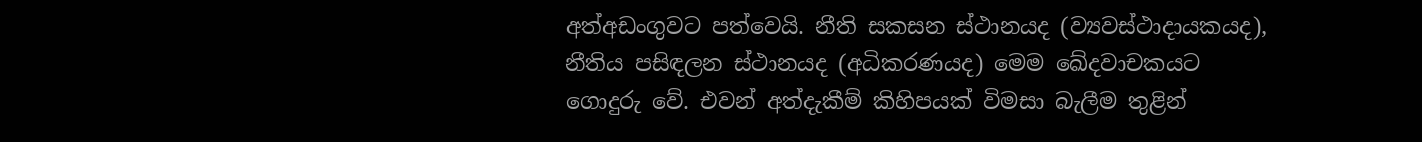අත්අඩංගුවට පත්වෙයි. නීති සකසන ස්ථානයද (ව්‍යවස්ථාදායකයද), නීතිය පසිඳලන ස්ථානයද (අධිකරණයද) මෙම ඛේදවාචකයට ගොදුරු වේ. එවන් අත්දැකීම් කිහිපයක් විමසා බැලීම තුළින්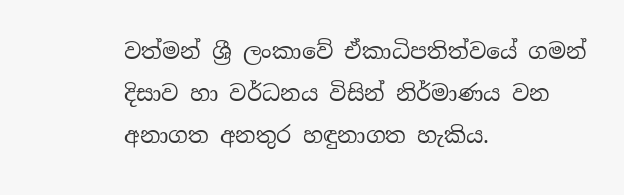වත්මන් ශ්‍රී ලංකාවේ ඒකාධිපතිත්වයේ ගමන් දිසාව හා වර්ධනය විසින් නිර්මාණය වන අනාගත අනතුර හඳුනාගත හැකිය.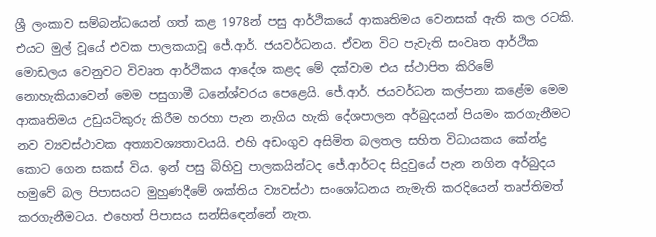ශ්‍රී ලංකාව සම්බන්ධයෙන් ගත් කළ 1978න් පසු ආර්ථිකයේ ආකෘතිමය වෙනසක් ඇති කල රටකි. එයට මුල් වූයේ එවක පාලකයාවූ ජේ.ආර්. ජයවර්ධනය. ඒවන විට පැවැති සංවෘත ආර්ථික මොඩලය වෙනුවට විවෘත ආර්ථිකය ආදේශ කළද මේ දක්වාම එය ස්ථාපිත කිරිමේ නොහැකියාවෙන් මෙම පසුගාමී ධනේශ්වරය පෙළෙයි. ජේ.ආර්. ජයවර්ධන කල්පනා කළේම මෙම ආකෘතිමය උඩුයටිකුරු කිරීම හරහා පැන නැගිය හැකි දේශපාලන අර්බුදයන් පියමං කරගැනීමට නව ව්‍යවස්ථාවක අත්‍යාවශ්‍යතාවයයි. එහි අඩංගුව අසිමිත බලතල සහිත විධායකය කේන්ද්‍ර කොට ගෙන සකස් විය. ඉන් පසු බිහිවු පාලකයින්ටද ජේ.ආර්ටද සිදුවුයේ පැන නගින අර්බුදය හමුවේ බල පිපාසයට මුහුණදීමේ ශක්තිය ව්‍යවස්ථා සංශෝධනය නැමැති කරදියෙන් තෘප්තිමත් කරගැනීමටය. එහෙත් පිපාසය සන්සිඳෙන්නේ නැත.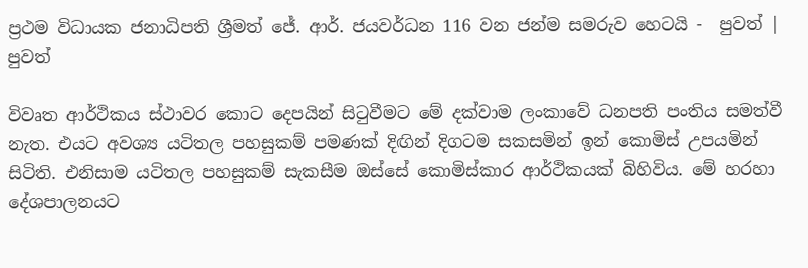ප්‍රථම විධායක ජනාධිපති ශ්‍රීමත් ජේ. ආර්. ජයවර්ධන 116 වන ජන්ම සමරුව හෙටයි -  පුවත් | පුවත්

විවෘත ආර්ථිකය ස්ථාවර කොට දෙපයින් සිටුවීමට මේ දක්වාම ලංකාවේ ධනපති පංතිය සමත්වී නැත. එයට අවශ්‍ය යටිතල පහසුකම් පමණක් දිඟින් දිගටම සකසමින් ඉන් කොමිස් උපයමින් සිටිති. එනිසාම යටිතල පහසුකම් සැකසීම ඔස්සේ කොමිස්කාර ආර්ථිකයක් බිහිවිය. මේ හරහා දේශපාලනයට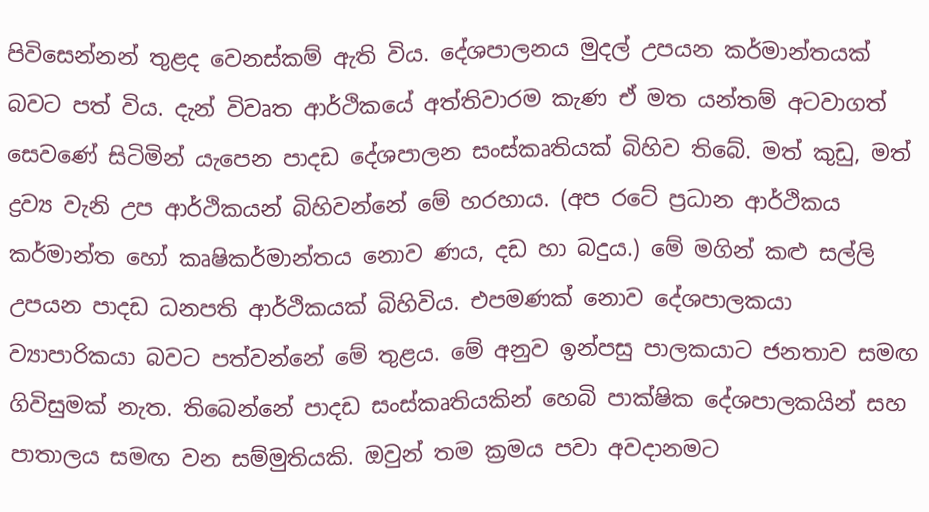පිවිසෙන්නන් තුළද වෙනස්කම් ඇති විය. දේශපාලනය මුදල් උපයන කර්මාන්තයක් බවට පත් විය. දැන් විවෘත ආර්ථිකයේ අත්තිවාරම කැණ ඒ මත යන්තම් අටවාගත් සෙවණේ සිටිමින් යැපෙන පාදඩ දේශපාලන සංස්කෘතියක් බිහිව තිබේ. මත් කුඩු, මත් ද්‍රව්‍ය වැනි උප ආර්ථිකයන් බිහිවන්නේ මේ හරහාය. (අප රටේ ප්‍රධාන ආර්ථිකය කර්මාන්ත හෝ කෘෂිකර්මාන්තය නොව ණය, දඩ හා බදුය.) මේ මගින් කළු සල්ලි උපයන පාදඩ ධනපති ආර්ථිකයක් බිහිවිය. එපමණක් නොව දේශපාලකයා ව්‍යාපාරිකයා බවට පත්වන්නේ මේ තුළය. මේ අනුව ඉන්පසු පාලකයාට ජනතාව සමඟ ගිවිසුමක් නැත. තිබෙන්නේ පාදඩ සංස්කෘතියකින් හෙබි පාක්ෂික දේශපාලකයින් සහ පාතාලය සමඟ වන සම්මුතියකි. ඔවුන් තම ක්‍රමය පවා අවදානමට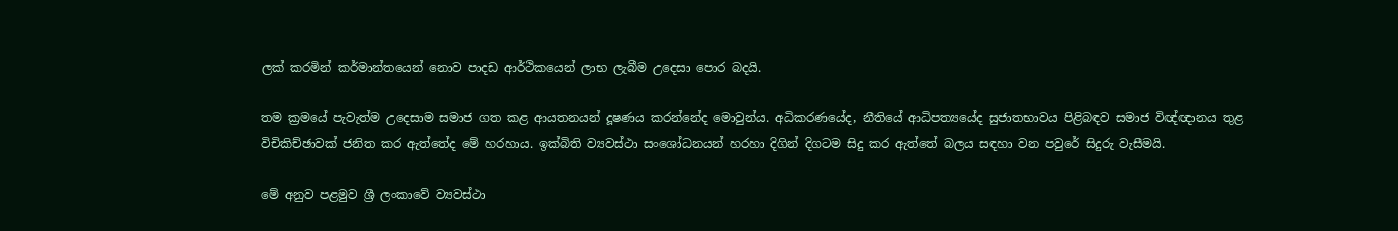ලක් කරමින් කර්මාන්තයෙන් නොව පාදඩ ආර්ථිකයෙන් ලාභ ලැබීම උදෙසා පොර බදයි.

තම ක්‍රමයේ පැවැත්ම උදෙසාම සමාජ ගත කළ ආයතනයන් දූෂණය කරන්නේද මොවුන්ය. අධිකරණයේද, නීතියේ ආධිපත්‍යයේද සුජාතභාවය පිළිබඳව සමාජ විඥ්ඥානය තුළ විචිකිච්ඡාවක් ජනිත කර ඇත්තේද මේ හරහාය. ඉක්බිති ව්‍යවස්ථා සංශෝධනයන් හරහා දිගින් දිගටම සිදු කර ඇත්තේ බලය සඳහා වන පවුරේ සිදුරු වැසීමයි.

මේ අනුව පළමුව ශ්‍රී ලංකාවේ ව්‍යවස්ථා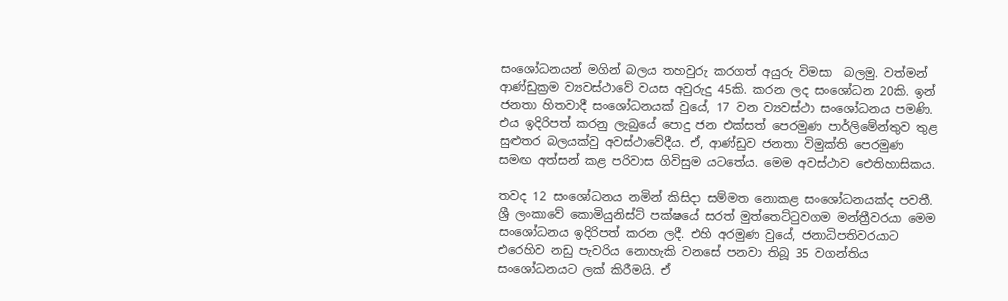සංශෝධනයන් මගින් බලය තහවුරු කරගත් අයුරු විමසා  බලමු. වත්මන් ආණ්ඩුක්‍රම ව්‍යවස්ථාවේ වයස අවුරුදු 45කි. කරන ලද සංශෝධන 20කි. ඉන් ජනතා හිතවාදී සංශෝධනයක් වුයේ, 17 වන ව්‍යවස්ථා සංශෝධනය පමණි. එය ඉදිරිපත් කරනු ලැබුයේ පොදු ජන එක්සත් පෙරමුණ පාර්ලිමේන්තුව තුළ සුළුතර බලයක්වු අවස්ථාවේදීය. ඒ, ආණ්ඩුව ජනතා විමුක්ති පෙරමුණ සමඟ අත්සන් කළ පරිවාස ගිවිසුම යටතේය. මෙම අවස්ථාව ඓතිහාසිකය.

තවද 12 සංශෝධනය නමින් කිසිදා සම්මත නොකළ සංශෝධනයක්ද පවතී. ශ්‍රී ලංකාවේ කොමියුනිස්ට් පක්ෂයේ සරත් මුත්තෙට්ටුවගම මන්ත්‍රීවරයා මෙම සංශෝධනය ඉදිරිපත් කරන ලදී. එහි අරමුණ වුයේ, ජනාධිපතිවරයාට එරෙහිව නඩු පැවරිය නොහැකි වනසේ පනවා තිබූ 35 වගන්තිය සංශෝධනයට ලක් කිරීමයි. ඒ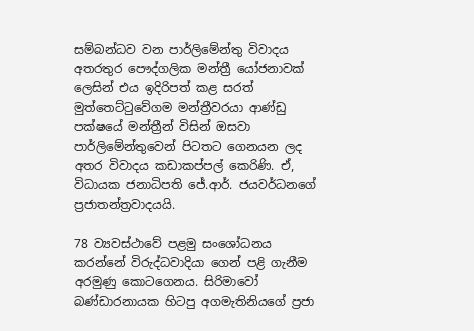සම්බන්ධව වන පාර්ලිමේන්තු විවාදය අතරතුර පෞද්ගලික මන්ත්‍රී යෝජනාවක් ලෙසින් එය ඉදිරිපත් කළ සරත් මුත්තෙට්ටුවේගම මන්ත්‍රීවරයා ආණ්ඩු පක්ෂයේ මන්ත්‍රීන් විසින් ඔසවා පාර්ලිමේන්තුවෙන් පිටතට ගෙනයන ලද අතර විවාදය කඩාකප්පල් කෙරිණි. ඒ, විධායක ජනාධිපති ජේ.ආර්. ජයවර්ධනගේ ප්‍රජාතන්ත්‍රවාදයයි.

78 ව්‍යවස්ථාවේ පළමු සංශෝධනය කරන්නේ විරුද්ධවාදියා ගෙන් පළි ගැනීම අරමුණු කොටගෙනය. සිරිමාවෝ බණ්ඩාරනායක හිටපු අගමැතිනියගේ ප්‍රජා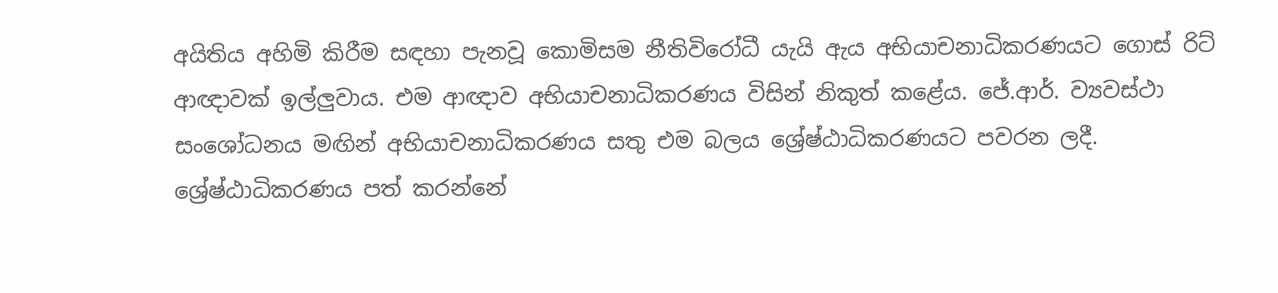අයිතිය අහිමි කිරීම සඳහා පැනවූ කොමිසම නීතිවිරෝධී යැයි ඇය අභියාචනාධිකරණයට ගොස් රිට් ආඥාවක් ඉල්ලුවාය. එම ආඥාව අභියාචනාධිකරණය විසින් නිකුත් කළේය. ජේ.ආර්. ව්‍යවස්ථා සංශෝධනය මඟින් අභියාචනාධිකරණය සතු එම බලය ශ්‍රේෂ්ඨාධිකරණයට පවරන ලදී. ශ්‍රේෂ්ඨාධිකරණය පත් කරන්නේ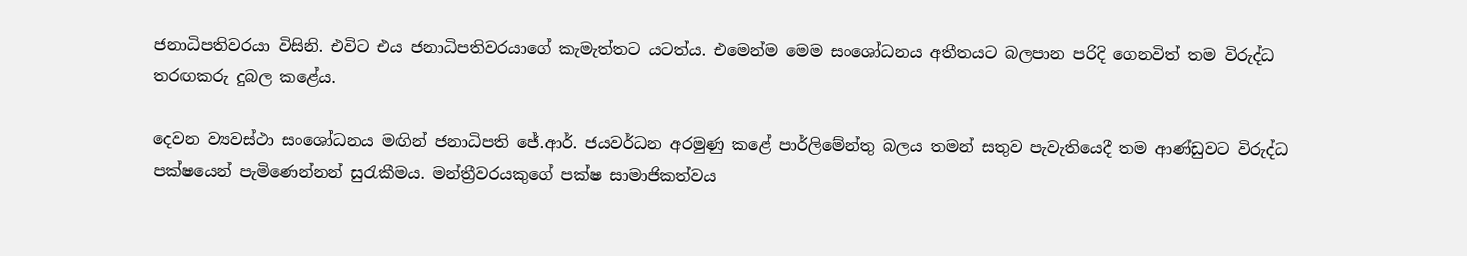ජනාධිපතිවරයා විසිනි. එවිට එය ජනාධිපතිවරයාගේ කැමැත්තට යටත්ය. එමෙන්ම මෙම සංශෝධනය අතීතයට බලපාන පරිදි ගෙනවිත් තම විරුද්ධ තරඟකරු දුබල කළේය.

දෙවන ව්‍යවස්ථා සංශෝධනය මඟින් ජනාධිපති ජේ.ආර්. ජයවර්ධන අරමුණු කළේ පාර්ලිමේන්තු බලය තමන් සතුව පැවැතියෙදී තම ආණ්ඩුවට විරුද්ධ පක්ෂයෙන් පැමිණෙන්නන් සුරැකීමය. මන්ත්‍රීවරයකුගේ පක්ෂ සාමාජිකත්වය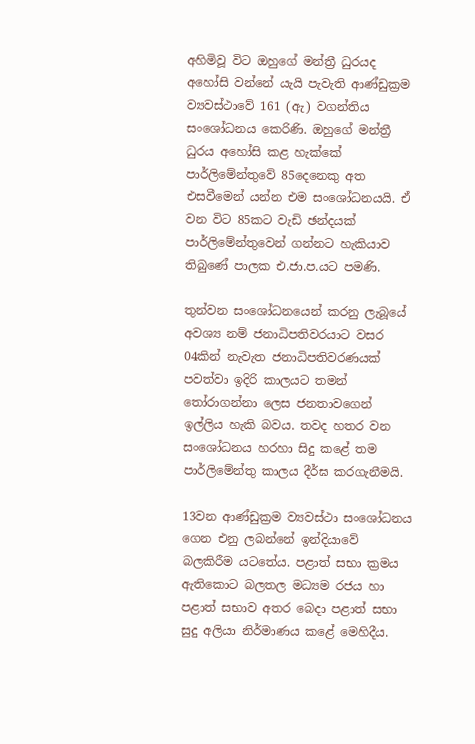අහිමිවූ විට ඔහුගේ මන්ත්‍රී ධුරයද අහෝසි වන්නේ යැයි පැවැති ආණ්ඩුක්‍රම ව්‍යවස්ථාවේ 161 (ඇ) වගන්තිය සංශෝධනය කෙරිණි. ඔහුගේ මන්ත්‍රී ධුරය අහෝසි කළ හැක්කේ පාර්ලිමේන්තුවේ 85දෙනෙකු අත එසවීමෙන් යන්න එම සංශෝධනයයි. ඒ වන විට 85කට වැඩි ඡන්දයක් පාර්ලිමේන්තුවෙන් ගන්නට හැකියාව තිබුණේ පාලක එ.ජා.ප.යට පමණි.

තුන්වන සංශෝධනයෙන් කරනු ලැබූයේ අවශ්‍ය නම් ජනාධිපතිවරයාට වසර 04කින් නැවැත ජනාධිපතිවරණයක් පවත්වා ඉදිරි කාලයට තමන් තෝරාගන්නා ලෙස ජනතාවගෙන් ඉල්ලිය හැකි බවය. තවද හතර වන සංශෝධනය හරහා සිදු කළේ තම පාර්ලිමේන්තු කාලය දීර්ඝ කරගැනීමයි.

13වන ආණ්ඩුක්‍රම ව්‍යවස්ථා සංශෝධනය ගෙන එනු ලබන්නේ ඉන්දියාවේ බලකිරීම යටතේය. පළාත් සභා ක්‍රමය ඇතිකොට බලතල මධ්‍යම රජය හා පළාත් සභාව අතර බෙදා පළාත් සභා සුදු අලියා නිර්මාණය කළේ මෙහිදීය.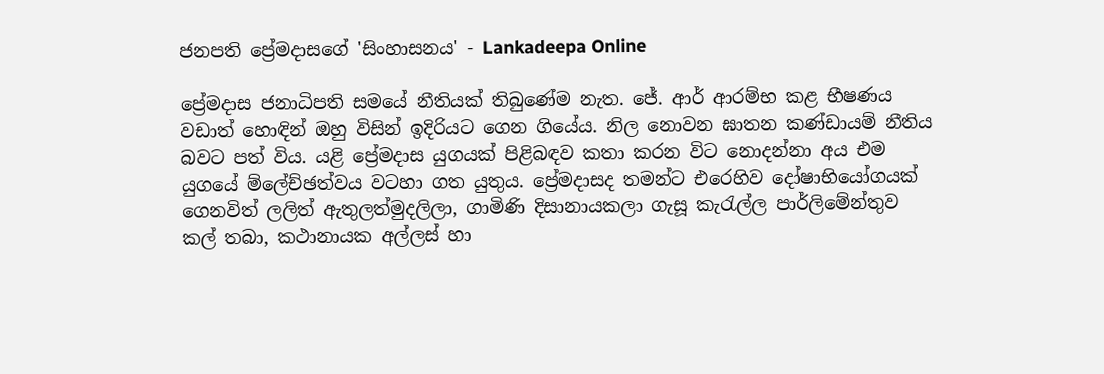ජනපති ප්‍රේමදාසගේ 'සිංහාසනය' - Lankadeepa Online

ප්‍රේමදාස ජනාධිපති සමයේ නීතියක් තිබුණේම නැත. ජේ. ආර් ආරම්භ කළ භීෂණය වඩාත් හොඳින් ඔහු විසින් ඉදිරියට ගෙන ගියේය. නිල නොවන ඝාතන කණ්ඩායම් නීතිය බවට පත් විය. යළි ප්‍රේමදාස යුගයක් පිළිබඳව කතා කරන විට නොදන්නා අය එම යුගයේ ම්ලේච්ඡත්වය වටහා ගත යුතුය. ප්‍රේමදාසද තමන්ට එරෙහිව දෝෂාභියෝගයක් ගෙනවිත් ලලිත් ඇතුලත්මුදලිලා, ගාමිණි දිසානායකලා ගැසූ කැරැල්ල පාර්ලිමේන්තුව කල් තබා, කථානායක අල්ලස් හා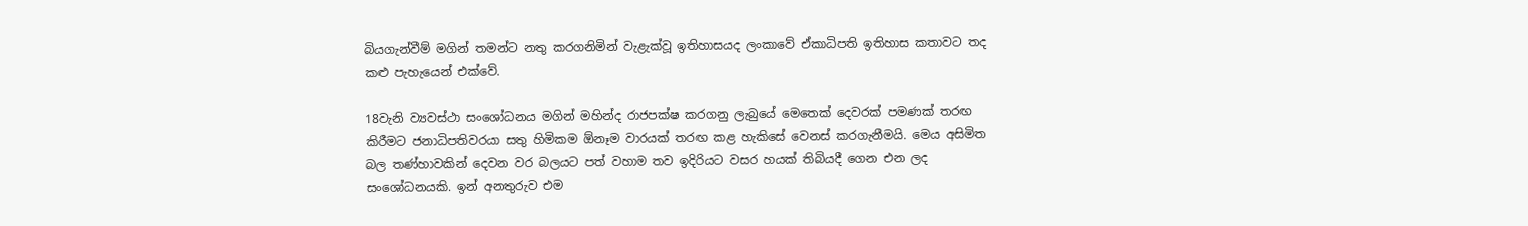බියගැන්වීම් මගින් තමන්ට නතු කරගනිමින් වැළැක්වූ ඉතිහාසයද ලංකාවේ ඒකාධිපති ඉතිහාස කතාවට තද කළු පැහැයෙන් එක්වේ.

18වැනි ව්‍යවස්ථා සංශෝධනය මගින් මහින්ද රාජපක්ෂ කරගනු ලැබුයේ මෙතෙක් දෙවරක් පමණක් තරඟ කිරීමට ජනාධිපතිවරයා සතු හිමිකම ඕනෑම වාරයක් තරඟ කළ හැකිසේ වෙනස් කරගැනීමයි. මෙය අසිමිත බල තණ්හාවකින් දෙවන වර බලයට පත් වහාම තව ඉදිරියට වසර හයක් තිබියදී ගෙන එන ලද සංශෝධනයකි. ඉන් අනතුරුව එම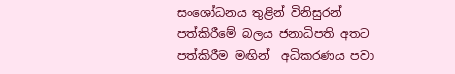සංශෝධනය තුළින් විනිසුරන් පත්කිරීමේ බලය ජනාධිපති අතට පත්කිරීම මඟින්  අධිකරණය පවා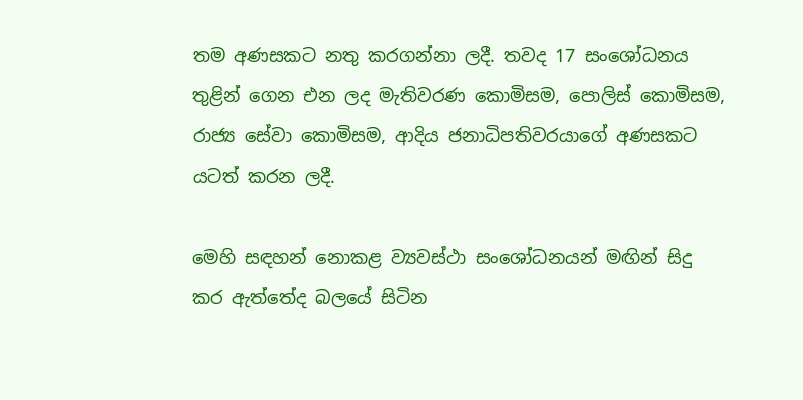තම අණසකට නතු කරගන්නා ලදී. තවද 17 සංශෝධනය තුළින් ගෙන එන ලද මැතිවරණ කොමිසම, පොලිස් කොමිසම, රාජ්‍ය සේවා කොමිසම, ආදිය ජනාධිපතිවරයාගේ අණසකට යටත් කරන ලදී.

මෙහි සඳහන් නොකළ ව්‍යවස්ථා සංශෝධනයන් මඟින් සිදු කර ඇත්තේද බලයේ සිටින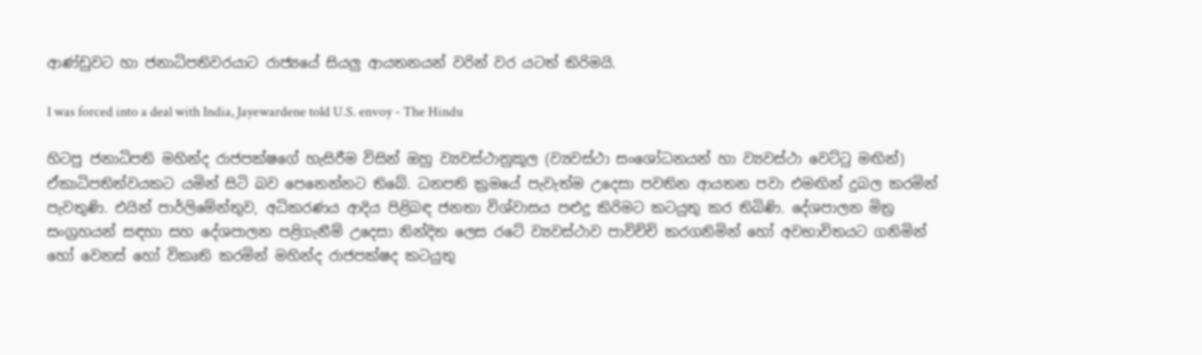ආණ්ඩුවට හා ජනාධිපතිවරයාට රාජ්‍යයේ සියලු ආයතනයන් වරින් වර යටත් කිරිමයි.

I was forced into a deal with India, Jayewardene told U.S. envoy - The Hindu

හිටපු ජනාධිපති මහින්ද රාජපක්ෂගේ හැසිරීම විසින් ඔහු ව්‍යවස්ථානුකූල (ව්‍යවස්ථා සංශෝධනයන් හා ව්‍යවස්ථා වෙට්ටු මඟින්) ඒකාධිපතිත්වයකට යමින් සිටි බව පෙනෙන්නට තිබේ. ධනපති ක්‍රමයේ පැවැත්ම උදෙසා පවතින ආයතන පවා එමඟින් දුබල කරමින් පැවතුණි. එයින් පාර්ලිමේන්තුව, අධිකරණය ආදිය පිළිබඳ ජනතා විශ්වාසය පළුදු කිරිමට කටයුතු කර තිබිණි. දේශපාලන මිත්‍ර සංග්‍රහයන් සඳහා සහ දේශපාලන පළිගැනීම් උදෙසා නින්දිත ලෙස රටේ ව්‍යවස්ථාව පාවිච්චි කරගනිමින් හෝ අවභාවිතයට ගනිමින් හෝ වෙනස් හෝ විකෘති කරමින් මහින්ද රාජපක්ෂද කටයුතු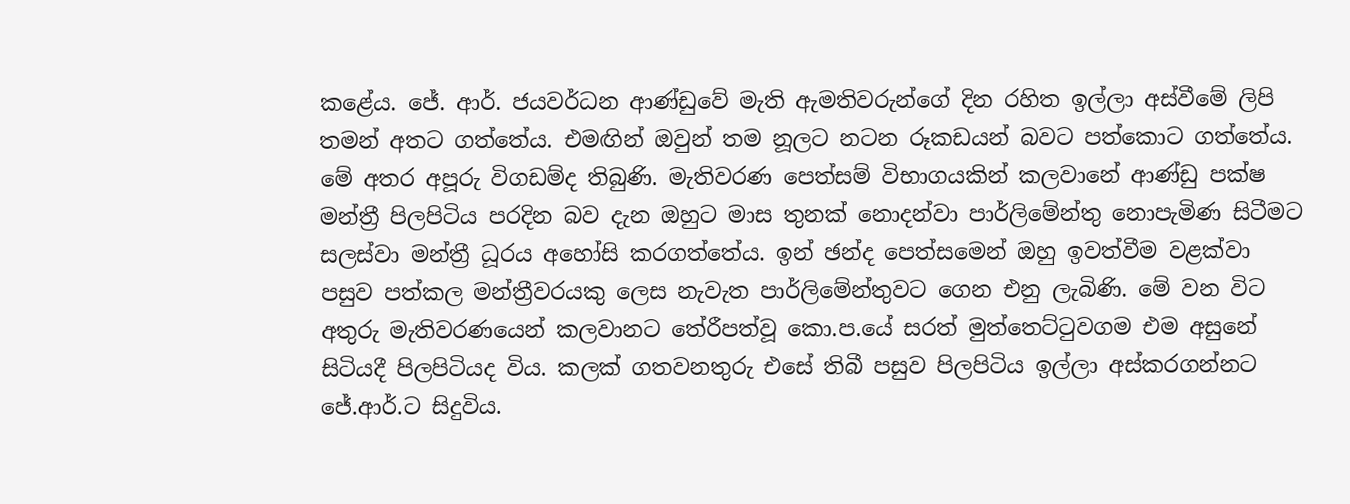කළේය. ජේ. ආර්. ජයවර්ධන ආණ්ඩුවේ මැති ඇමතිවරුන්ගේ දින රහිත ඉල්ලා අස්වීමේ ලිපි තමන් අතට ගත්තේය. එමඟින් ඔවුන් තම නූලට නටන රූකඩයන් බවට පත්කොට ගත්තේය. මේ අතර අපූරු විගඩම්ද තිබුණි. මැතිවරණ පෙත්සම් විභාගයකින් කලවානේ ආණ්ඩු පක්ෂ මන්ත්‍රී පිලපිටිය පරදින බව දැන ඔහුට මාස තුනක් නොදන්වා පාර්ලිමේන්තු නොපැමිණ සිටීමට සලස්වා මන්ත්‍රී ධූරය අහෝසි කරගත්තේය. ඉන් ඡන්ද පෙත්සමෙන් ඔහු ඉවත්වීම වළක්වා පසුව පත්කල මන්ත්‍රීවරයකු ලෙස නැවැත පාර්ලිමේන්තුවට ගෙන එනු ලැබිණි. මේ වන විට අතුරු මැතිවරණයෙන් කලවානට තේරීපත්වූ කො.ප.යේ සරත් මුත්තෙට්ටුවගම එම අසුනේ සිටියදී පිලපිටියද විය. කලක් ගතවනතුරු එසේ තිබී පසුව පිලපිටිය ඉල්ලා අස්කරගන්නට ජේ.ආර්.ට සිදුවිය.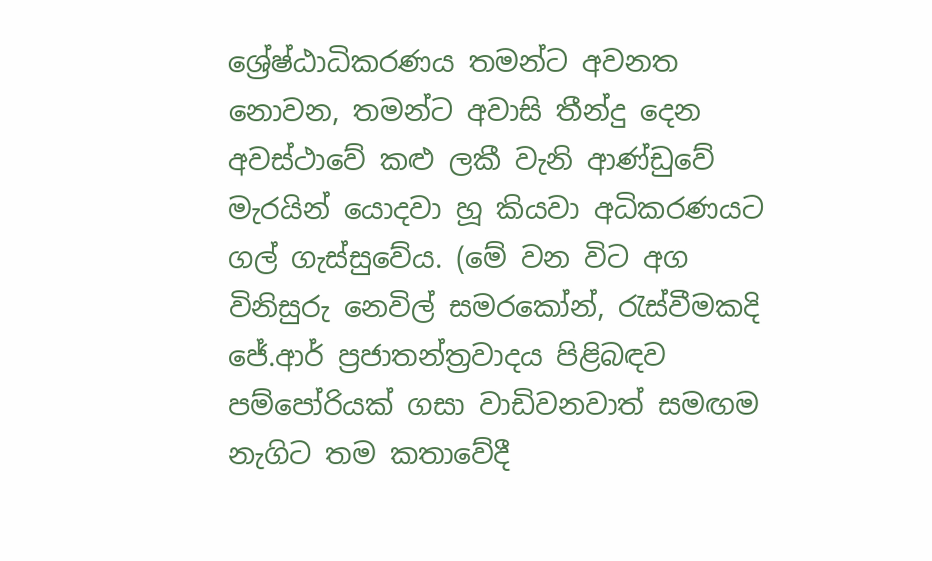ශ්‍රේෂ්ඨාධිකරණය තමන්ට අවනත නොවන, තමන්ට අවාසි තීන්දු දෙන අවස්ථාවේ කළු ලකී වැනි ආණ්ඩුවේ මැරයින් යොදවා හූ කියවා අධිකරණයට ගල් ගැස්සුවේය. (මේ වන විට අග විනිසුරු නෙවිල් සමරකෝන්, රැස්වීමකදි ජේ.ආර් ප්‍රජාතන්ත්‍රවාදය පිළිබඳව පම්පෝරියක් ගසා වාඩිවනවාත් සමඟම නැගිට තම කතාවේදී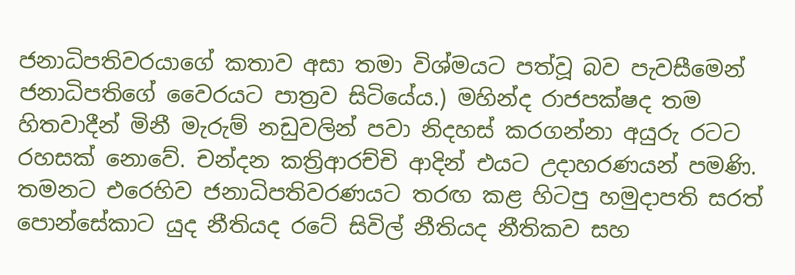ජනාධිපතිවරයාගේ කතාව අසා තමා විශ්මයට පත්වූ බව පැවසීමෙන් ජනාධිපතිගේ වෛරයට පාත්‍රව සිටියේය.) මහින්ද රාජපක්ෂද තම හිතවාදීන් මිනී මැරුම් නඩුවලින් පවා නිදහස් කරගන්නා අයුරු රටට රහසක් නොවේ. චන්දන කත්‍රිආරච්චි ආදින් එයට උදාහරණයන් පමණි. තමනට එරෙහිව ජනාධිපතිවරණයට තරඟ කළ හිටපු හමුදාපති සරත් පොන්සේකාට යුද නීතියද රටේ සිවිල් නීතියද නීතිකව සහ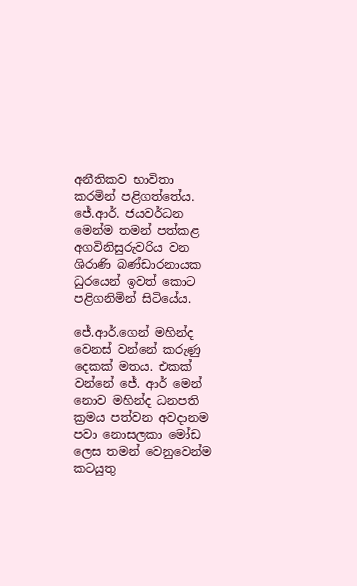අනීතිකව භාවිතා කරමින් පළිගත්තේය. ජේ.ආර්. ජයවර්ධන මෙන්ම තමන් පත්කළ අගවිනිසුරුවරිය වන ශිරාණි බණ්ඩාරනායක ධුරයෙන් ඉවත් කොට පළිගනිමින් සිටියේය.

ජේ.ආර්.ගෙන් මහින්ද වෙනස් වන්නේ කරුණු දෙකක් මතය. එකක් වන්නේ ජේ. ආර් මෙන් නොව මහින්ද ධනපති ක්‍රමය පත්වන අවදානම පවා නොසලකා මෝඩ ලෙස තමන් වෙනුවෙන්ම කටයුතු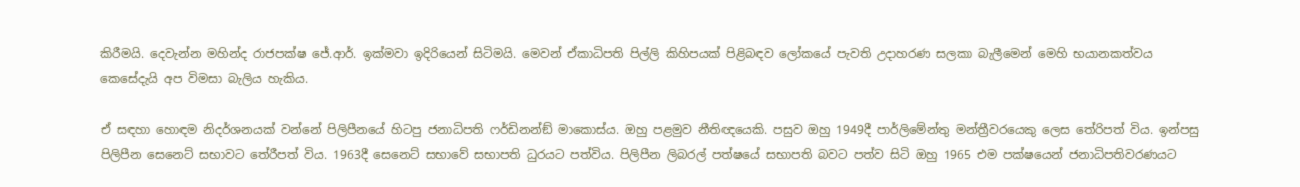කිරීමයි. දෙවැන්න මහින්ද රාජපක්ෂ ජේ.ආර්. ඉක්මවා ඉදිරියෙන් සිටිමයි. මෙවන් ඒකාධිපති පිල්ලි කිහිපයක් පිළිබඳව ලෝකයේ පැවති උදාහරණ සලකා බැලීමෙන් මෙහි භයානකත්වය කෙසේදැයි අප විමසා බැලිය හැකිය.

ඒ සඳහා හොඳම නිදර්ශනයක් වන්නේ පිලිපීනයේ හිටපු ජනාධිපති ෆර්ඩිනන්ඞ් මාකොස්ය. ඔහු පළමුව නීතිඥයෙකි. පසුව ඔහු 1949දී පාර්ලිමේන්තු මන්ත්‍රීවරයෙකු ලෙස තේරිපත් විය. ඉන්පසු  පිලිපීන සෙනෙට් සභාවට තේරීපත් විය. 1963දී සෙනෙට් සභාවේ සභාපති ධුරයට පත්විය. පිලිපීන ලිබරල් පත්ෂයේ සභාපති බවට පත්ව සිටි ඔහු 1965 එම පක්ෂයෙන් ජනාධිපතිවරණයට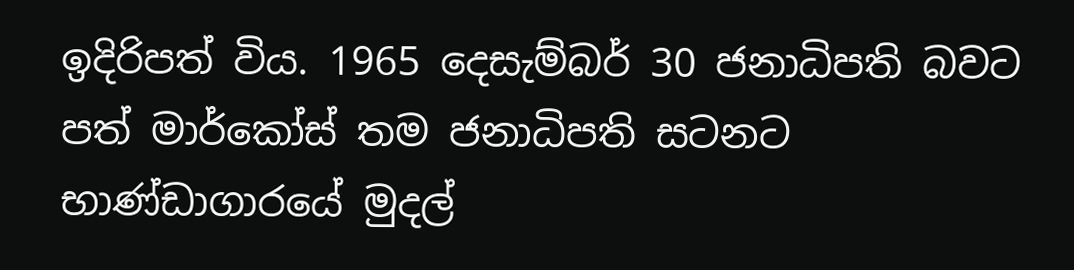ඉදිරිපත් විය. 1965 දෙසැම්බර් 30 ජනාධිපති බවට පත් මාර්කෝස් තම ජනාධිපති සටනට භාණ්ඩාගාරයේ මුදල්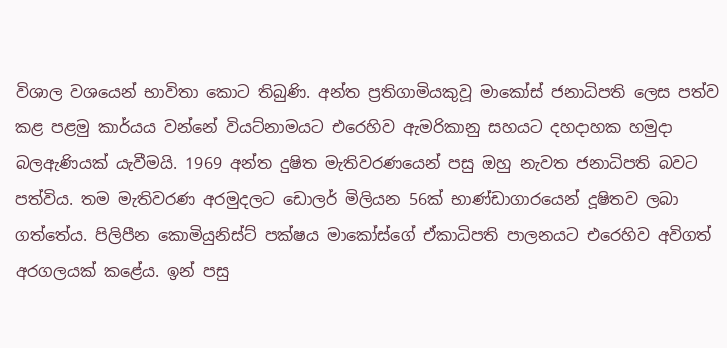විශාල වශයෙන් භාවිතා කොට තිබුණි. අන්ත ප්‍රතිගාමියකුවූ මාකෝස් ජනාධිපති ලෙස පත්ව කළ පළමු කාර්යය වන්නේ වියට්නාමයට එරෙහිව ඇමරිකානු සහයට දහදාහක හමුදා බලඇණියක් යැවීමයි. 1969 අන්ත දුෂිත මැතිවරණයෙන් පසු ඔහු නැවත ජනාධිපති බවට පත්විය. තම මැතිවරණ අරමුදලට ඩොලර් මිලියන 56ක් භාණ්ඩාගාරයෙන් දූෂිතව ලබා ගත්තේය. පිලිපීන කොමියුනිස්ට් පක්ෂය මාකෝස්ගේ ඒකාධිපති පාලනයට එරෙහිව අවිගත් අරගලයක් කළේය. ඉන් පසු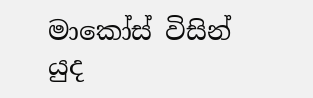මාකෝස් විසින් යුද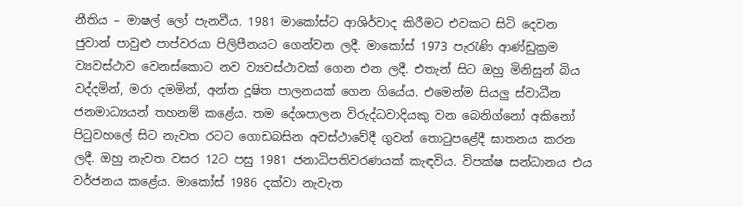නීතිය – මාෂල් ලෝ පැනවීය. 1981 මාකෝස්ට ආශිර්වාද කිරීමට එවකට සිටි දෙවන ජුවාන් පාවුළු පාප්වරයා පිලිපීනයට ගෙන්වන ලදී. මාකෝස් 1973 පැරැණි ආණ්ඩුක්‍රම ව්‍යවස්ථාව වෙනස්කොට නව ව්‍යවස්ථාවක් ගෙන එන ලදී. එතැන් සිට ඔහු මිනිසුන් බිය වද්දමින්, මරා දමමින්, අන්ත දූෂිත පාලනයක් ගෙන ගියේය. එමෙන්ම සියලු ස්වාධීන ජනමාධ්‍යයන් තහනම් කළේය. තම දේශපාලන විරුද්ධවාදියකු වන බෙනිග්නෝ අකිනෝ පිටුවහලේ සිට නැවත රටට ගොඩබසින අවස්ථාවේදී ගුවන් තොටුපළේදී ඝාතනය කරන ලදී. ඔහු නැවත වසර 12ට පසු 1981 ජනාධිපතිවරණයක් කැඳවිය. විපක්ෂ සන්ධානය එය වර්ජනය කළේය. මාකෝස් 1986 දක්වා නැවැත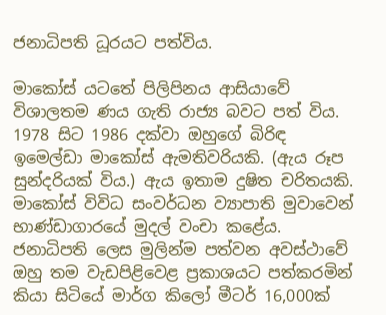ජනාධිපති ධූරයට පත්විය.

මාකෝස් යටතේ පිලිපිනය ආසියාවේ විශාලතම ණය ගැති රාජ්‍ය බවට පත් විය. 1978 සිට 1986 දක්වා ඔහුගේ බිරිඳ ඉමෙල්ඩා මාකෝස් ඇමතිවරියකි. (ඇය රූප සුන්දරියක් විය.) ඇය ඉතාම දුෂිත චරිතයකි. මාකෝස් විවිධ සංවර්ධන ව්‍යාපාති මුවාවෙන් භාණ්ඩාගාරයේ මුදල් වංචා කළේය. ජනාධිපති ලෙස මුලින්ම පත්වන අවස්ථාවේ ඔහු තම වැඩපිළිවෙළ ප්‍රකාශයට පත්කරමින් කියා සිටියේ මාර්ග කිලෝ මීටර් 16,000ක්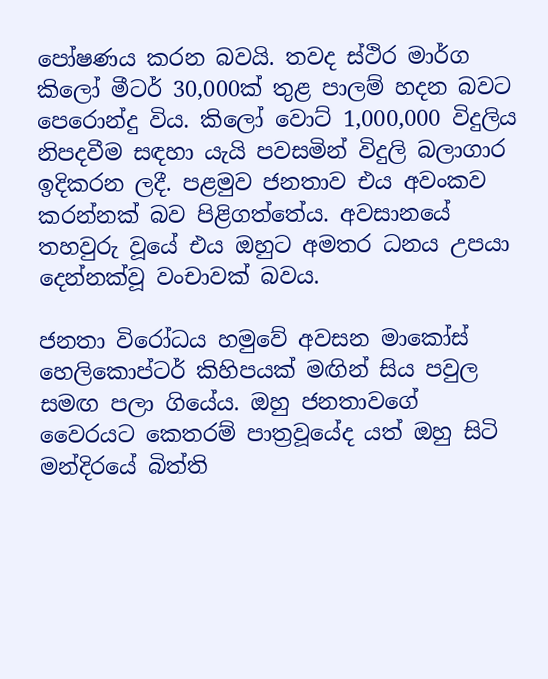පෝෂණය කරන බවයි. තවද ස්ථිර මාර්ග කිලෝ මීටර් 30,000ක් තුළ පාලම් හදන බවට පෙරොන්දු විය. කිලෝ වොට් 1,000,000 විදුලිය නිපදවීම සඳහා යැයි පවසමින් විදුලි බලාගාර ඉදිකරන ලදී. පළමුව ජනතාව එය අවංකව කරන්නක් බව පිළිගත්තේය. අවසානයේ තහවුරු වූයේ එය ඔහුට අමතර ධනය උපයා දෙන්නක්වූ වංචාවක් බවය.

ජනතා විරෝධය හමුවේ අවසන මාකෝස් හෙලිකොප්ටර් කිහිපයක් මඟින් සිය පවුල සමඟ පලා ගියේය. ඔහු ජනතාවගේ වෛරයට කෙතරම් පාත්‍රවූයේද යත් ඔහු සිටි මන්දිරයේ බිත්ති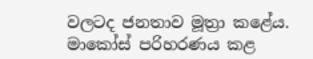වලටද ජනතාව මූත්‍රා කළේය. මාකෝස් පරිහරණය කළ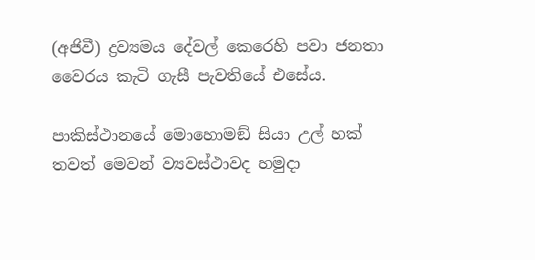(අජිවී) ද්‍රව්‍යමය දේවල් කෙරෙහි පවා ජනතා වෛරය කැටි ගැසී පැවතියේ එසේය.

පාකිස්ථානයේ මොහොමඞ් සියා උල් හක් තවත් මෙවන් ව්‍යවස්ථාවද හමුදා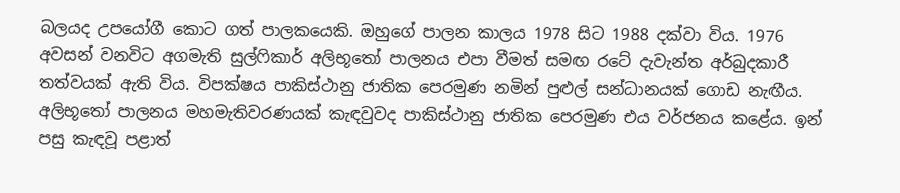බලයද උපයෝගී කොට ගත් පාලකයෙකි. ඔහුගේ පාලන කාලය 1978 සිට 1988 දක්වා විය. 1976 අවසන් වනවිට අගමැති සුල්ෆිකාර් අලිභූතෝ පාලනය එපා වීමත් සමඟ රටේ දැවැන්ත අර්බුදකාරී තත්වයක් ඇති විය. විපක්ෂය පාකිස්ථානු ජාතික පෙරමුණ නමින් පුළුල් සන්ධානයක් ගොඩ නැඟීය. අලිභූතෝ පාලනය මහමැතිවරණයක් කැඳවුවද පාකිස්ථානු ජාතික පෙරමුණ එය වර්ජනය කළේය. ඉන් පසු කැඳවූ පළාත්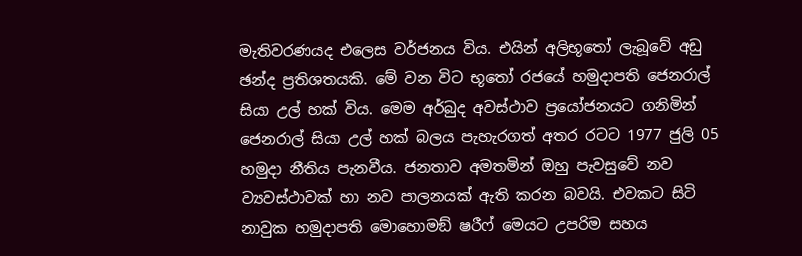මැතිවරණයද එලෙස වර්ජනය විය. එයින් අලිභූතෝ ලැබූවේ අඩු ඡන්ද ප්‍රතිශතයකි. මේ වන විට භූතෝ රජයේ හමුදාපති ජෙනරාල් සියා උල් හක් විය. මෙම අර්බුද අවස්ථාව ප්‍රයෝජනයට ගනිමින් ජෙනරාල් සියා උල් හක් බලය පැහැරගත් අතර රටට 1977 ජුලි 05 හමුදා නීතිය පැනවීය. ජනතාව අමතමින් ඔහු පැවසුවේ නව ව්‍යවස්ථාවක් හා නව පාලනයක් ඇති කරන බවයි. එවකට සිටි නාවුක හමුදාපති මොහොමඞ් ෂරීෆ් මෙයට උපරිම සහය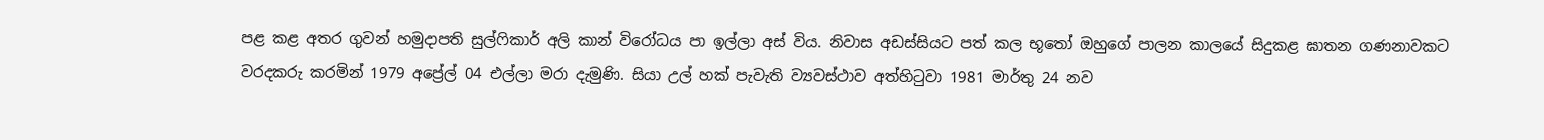පළ කළ අතර ගුවන් හමුදාපති සුල්ෆිකාර් අලි කාන් විරෝධය පා ඉල්ලා අස් විය. නිවාස අඩස්සියට පත් කල භූතෝ ඔහුගේ පාලන කාලයේ සිදුකළ ඝාතන ගණනාවකට වරදකරු කරමින් 1979 අප්‍රේල් 04 එල්ලා මරා දැමුණි. සියා උල් හක් පැවැති ව්‍යවස්ථාව අත්හිටුවා 1981 මාර්තු 24 නව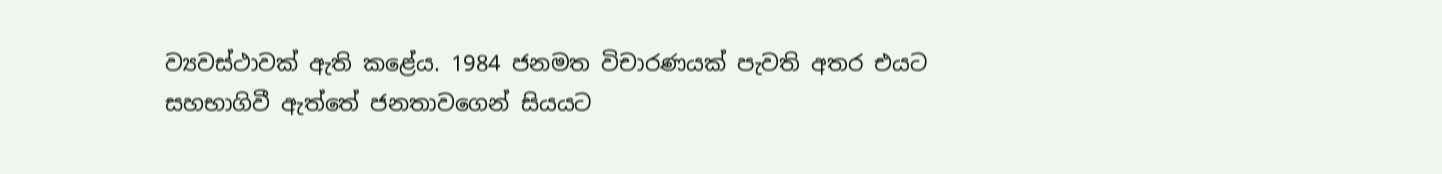ව්‍යවස්ථාවක් ඇති කළේය. 1984 ජනමත විචාරණයක් පැවති අතර එයට සහභාගිවී ඇත්තේ ජනතාවගෙන් සියයට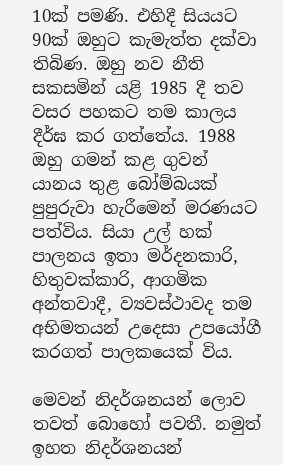10ක් පමණි. එහිදී සියයට 90ක් ඔහුට කැමැත්ත දක්වා තිබිණ. ඔහු නව නීති සකසමින් යළි 1985 දී තව වසර පහකට තම කාලය දීර්ඝ කර ගත්තේය. 1988 ඔහු ගමන් කළ ගුවන් යානය තුළ බෝම්බයක් පුපුරුවා හැරීමෙන් මරණයට පත්විය. සියා උල් හක් පාලනය ඉතා මර්දනකාරි, හිතුවක්කාරි, ආගමික අන්තවාදී, ව්‍යවස්ථාවද තම අභිමතයන් උදෙසා උපයෝගී කරගත් පාලකයෙක් විය.

මෙවන් නිදර්ශනයන් ලොව තවත් බොහෝ පවතී. නමුත් ඉහත නිදර්ශනයන්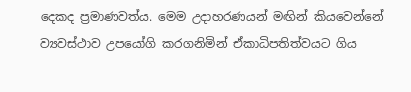දෙකද ප්‍රමාණවත්ය. මෙම උදාහරණයන් මඟින් කියවෙන්නේ ව්‍යවස්ථාව උපයෝගි කරගනිමින් ඒකාධිපතිත්වයට ගිය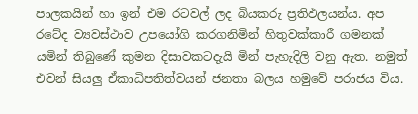පාලකයින් හා ඉන් එම රටවල් ලද බියකරු ප්‍රතිඵලයන්ය. අප රටේද ව්‍යවස්ථාව උපයෝගි කරගනිමින් හිතුවක්කාරී ගමනක් යමින් තිබුණේ කුමන දිසාවකටදැයි මින් පැහැදිලි වනු ඇත. නමුත් එවන් සියලු ඒකාධිපතිත්වයන් ජනතා බලය හමුවේ පරාජය විය.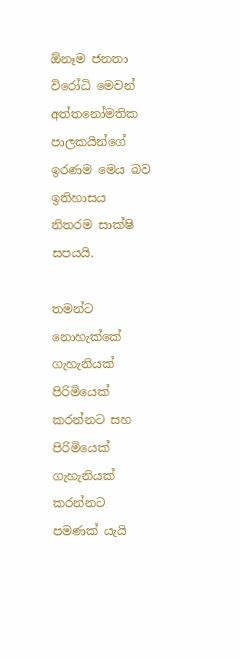ඕනෑම ජනතා විරෝධි මෙවන් අත්තනෝමතික පාලකයින්ගේ ඉරණම මෙය බව ඉතිහාසය නිතරම සාක්ෂි සපයයි.

තමන්ට නොහැක්කේ ගැහැනියක් පිරිමියෙක් කරන්නට සහ පිරිමියෙක් ගැහැනියක් කරන්නට පමණක් යැයි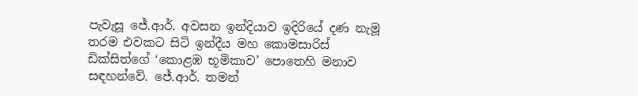පැවැසූ ජේ.ආර්. අවසන ඉන්දියාව ඉදිරියේ දණ නැමූ තරම එවකට සිටි ඉන්දීය මහ කොමසාරිස් ඩික්සිත්ගේ ‘කොළඹ භූමිකාව’ පොතෙහි මනාව සඳහන්වේ. ජේ.ආර්. තමන්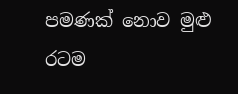පමණක් නොව මුළු රටම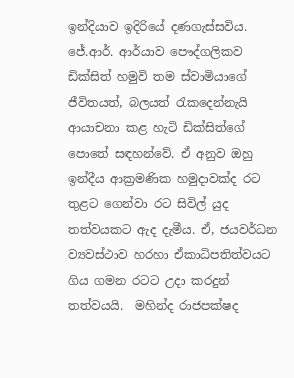ඉන්දියාව ඉදිරියේ දණගැස්සවිය. ජේ.ආර්. ආර්යාව පෞද්ගලිකව ඩික්සිත් හමුවි තම ස්වාමියාගේ ජීවිතයත්, බලයත් රැකදෙන්නැයි ආයාචනා කළ හැටි ඩික්සිත්ගේ පොතේ සඳහන්වේ. ඒ අනුව ඔහු ඉන්දීය ආක්‍රමණික හමුදාවක්ද රට තුළට ගෙන්වා රට සිවිල් යුද තත්වයකට ඇද දැමීය. ඒ, ජයවර්ධන ව්‍යවස්ථාව හරහා ඒකාධිපතිත්වයට ගිය ගමන රටට උදා කරදුන් තත්වයයි.  මහින්ද රාජපක්ෂද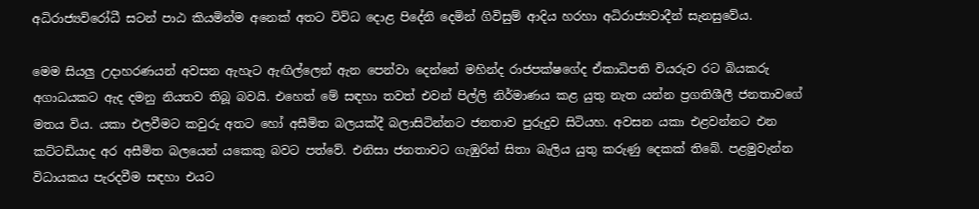අධිරාජ්‍යවිරෝධී සටන් පාඨ කියමින්ම අනෙක් අතට විවිධ දොළ පිදේනි දෙමින් ගිවිසුම් ආදිය හරහා අධිරාජ්‍යවාදීන් සැනසුවේය.

මෙම සියලු උදාහරණයන් අවසන ඇහැට ඇඟිල්ලෙන් ඇන පෙන්වා දෙන්නේ මහින්ද රාජපක්ෂගේද ඒකාධිපති වියරුව රට බියකරු අගාධයකට ඇද දමනු නියතව තිබූ බවයි. එහෙත් මේ සඳහා තවත් එවන් පිල්ලි නිර්මාණය කළ යුතු නැත යන්න ප්‍රගතිශීලී ජනතාවගේ මතය විය. යකා එලවීමට කවුරු අතට හෝ අසීමිත බලයක්දී බලාසිටින්නට ජනතාව පුරුදුව සිටියහ. අවසන යකා එළවන්නට එන කට්ටඩියාද අර අසීමිත බලයෙන් යකෙකු බවට පත්වේ. එනිසා ජනතාවට ගැඹුරින් සිතා බැලිය යුතු කරුණු දෙකක් තිබේ. පළමුවැන්න විධායකය පැරදවීම සඳහා එයට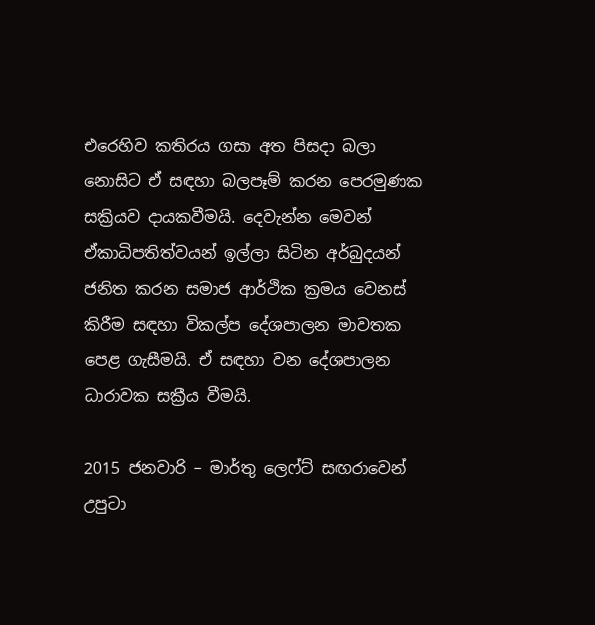එරෙහිව කතිරය ගසා අත පිසදා බලා නොසිට ඒ සඳහා බලපෑම් කරන පෙරමුණක සක්‍රියව දායකවීමයි. දෙවැන්න මෙවන් ඒකාධිපතිත්වයන් ඉල්ලා සිටින අර්බුදයන් ජනිත කරන සමාජ ආර්ථික ක්‍රමය වෙනස් කිරීම සඳහා විකල්ප දේශපාලන මාවතක පෙළ ගැසීමයි. ඒ සඳහා වන දේශපාලන ධාරාවක සක්‍රීය වීමයි.

2015 ජනවාරි – මාර්තු ලෙෆ්ට් සඟරාවෙන් උපුටා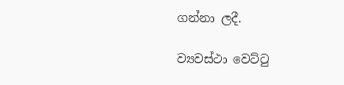ගන්නා ලදී.

ව්‍යවස්ථා වෙට්ටු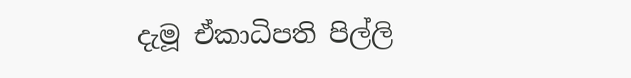දැමූ ඒකාධිපති පිල්ලි